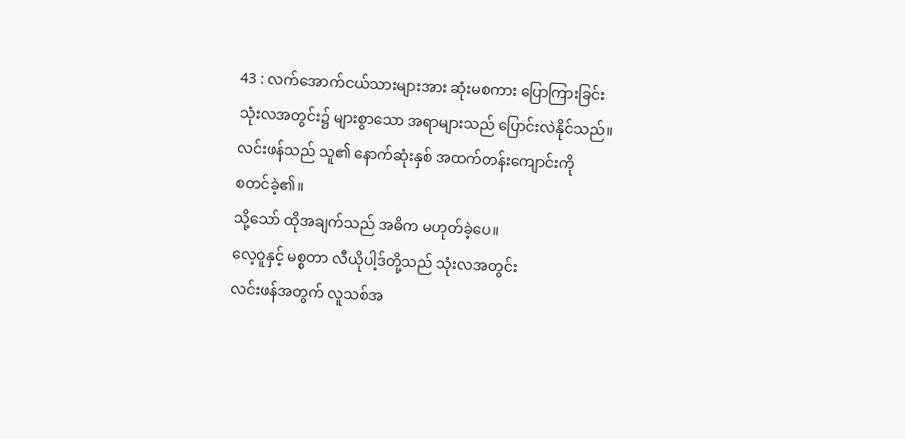43 : လက်အောက်ငယ်သားများအား ဆုံးမစကား ပြောကြားခြင်း
သုံးလအတွင်း၌ များစွာသော အရာများသည် ပြောင်းလဲနိုင်သည်။
လင်းဖန်သည် သူ၏ နောက်ဆုံးနှစ် အထက်တန်းကျောင်းကို
စတင်ခဲ့၏။
သို့သော် ထိုအချက်သည် အဓိက မဟုတ်ခဲ့ပေ။
လေ့ဝူနှင့် မစ္စတာ လီယိုပါ့ဒ်တို့သည် သုံးလအတွင်း
လင်းဖန်အတွက် လူသစ်အ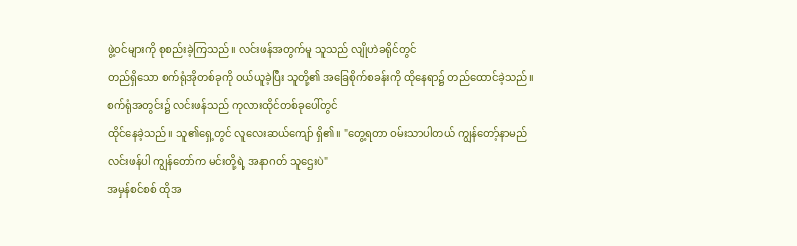ဖွဲ့ဝင်များကို စုစည်းခဲ့ကြသည်။ လင်းဖန်အတွက်မူ သူသည် လျိုဟဲခရိုင်တွင်
တည်ရှိသော စက်ရုံအိုတစ်ခုကို ဝယ်ယူခဲ့ပြီး သူတို့၏ အခြေစိုက်စခန်းကို ထိုနေရာ၌ တည်ထောင်ခဲ့သည်။
စက်ရုံအတွင်း၌ လင်းဖန်သည် ကုလားထိုင်တစ်ခုပေါ်တွင်
ထိုင်နေခဲ့သည်။ သူ၏ရှေ့တွင် လူလေးဆယ်ကျော် ရှိ၏။ "တွေ့ရတာ ဝမ်းသာပါတယ် ကျွန်တော့်နာမည်
လင်းဖန်ပါ ကျွန်တော်က မင်းတို့ရဲ့ အနာဂတ် သူဌေးပဲ"
အမှန်စင်စစ် ထိုအ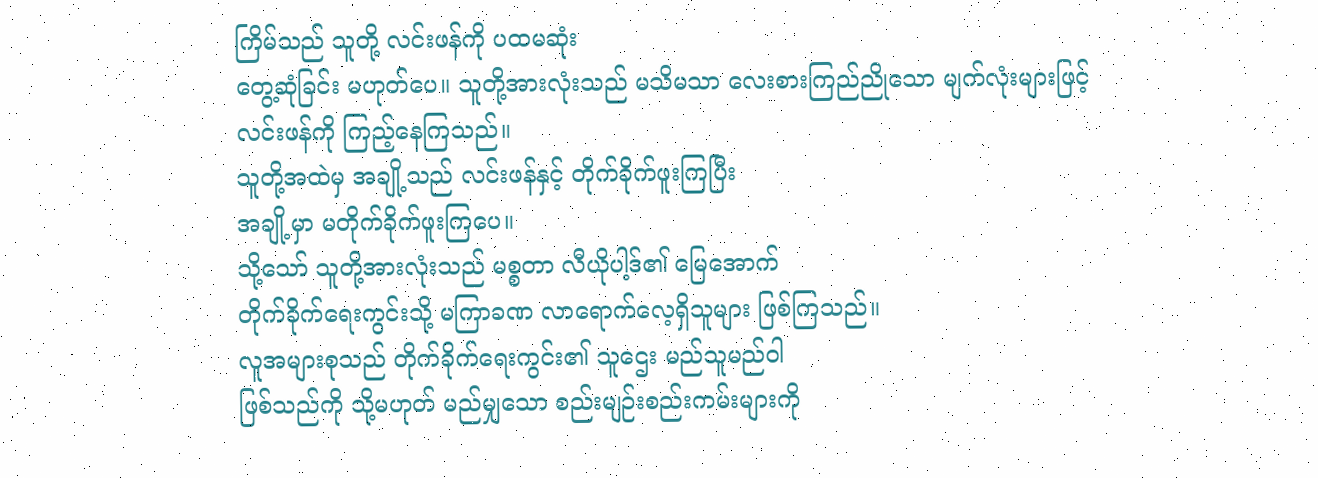ကြိမ်သည် သူတို့ လင်းဖန်ကို ပထမဆုံး
တွေ့ဆုံခြင်း မဟုတ်ပေ။ သူတို့အားလုံးသည် မသိမသာ လေးစားကြည်ညိုသော မျက်လုံးများဖြင့်
လင်းဖန်ကို ကြည့်နေကြသည်။
သူတို့အထဲမှ အချို့သည် လင်းဖန်နှင့် တိုက်ခိုက်ဖူးကြပြီး
အချို့မှာ မတိုက်ခိုက်ဖူးကြပေ။
သို့သော် သူတို့အားလုံးသည် မစ္စတာ လီယိုပါ့ဒ်၏ မြေအောက်
တိုက်ခိုက်ရေးကွင်းသို့ မကြာခဏ လာရောက်လေ့ရှိသူများ ဖြစ်ကြသည်။
လူအများစုသည် တိုက်ခိုက်ရေးကွင်း၏ သူဌေး မည်သူမည်ဝါ
ဖြစ်သည်ကို သို့မဟုတ် မည်မျှသော စည်းမျဉ်းစည်းကမ်းများကို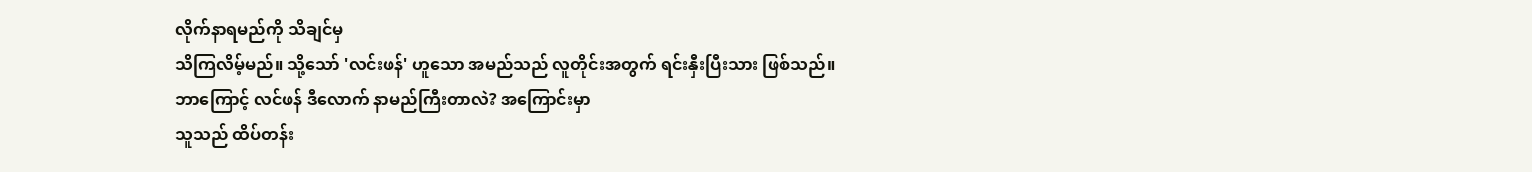လိုက်နာရမည်ကို သိချင်မှ
သိကြလိမ့်မည်။ သို့သော် 'လင်းဖန်' ဟူသော အမည်သည် လူတိုင်းအတွက် ရင်းနှီးပြီးသား ဖြစ်သည်။
ဘာကြောင့် လင်ဖန် ဒီလောက် နာမည်ကြီးတာလဲ? အကြောင်းမှာ
သူသည် ထိပ်တန်း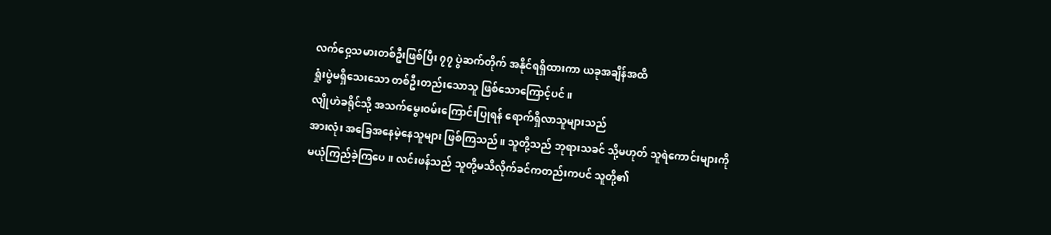လက်ဝှေ့သမားတစ်ဦးဖြစ်ပြီး ၇၇ ပွဲဆက်တိုက် အနိုင်ရရှိထားကာ ယခုအချိန်အထိ
ရှုံးပွဲမရှိသေးသော တစ်ဦးတည်းသောသူ ဖြစ်သောကြောင့်ပင်။
လျိုဟဲခရိုင်သို့ အသက်မွေးဝမ်းကြောင်းပြုရန် ရောက်ရှိလာသူများသည်
အားလုံး အခြေအနေမဲ့နေသူများ ဖြစ်ကြသည်။ သူတို့သည် ဘုရားသခင် သို့မဟုတ် သူရဲကောင်းများကို
မယုံကြည်ခဲ့ကြပေ။ လင်းဖန်သည် သူတို့မသိလိုက်ခင်ကတည်းကပင် သူတို့၏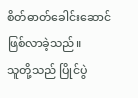စိတ်ဓာတ်ခေါင်းဆောင်
ဖြစ်လာခဲ့သည်။
သူတို့သည် ပြိုင်ပွဲ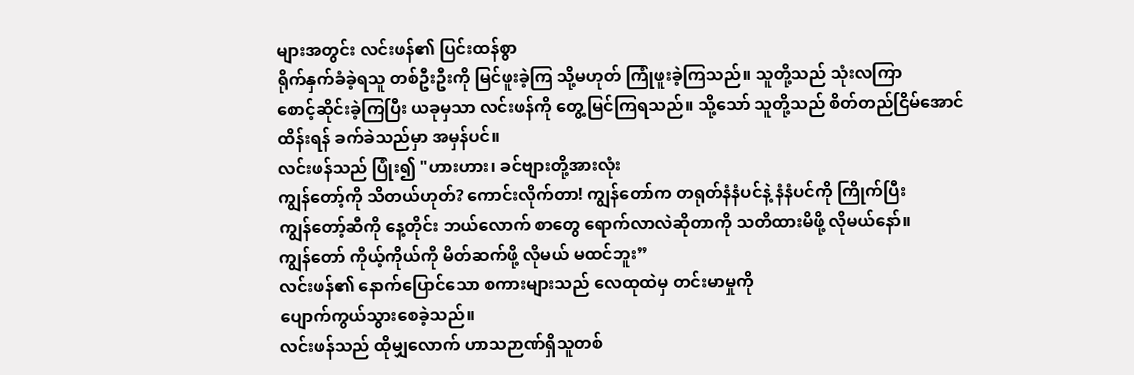များအတွင်း လင်းဖန်၏ ပြင်းထန်စွာ
ရိုက်နှက်ခံခဲ့ရသူ တစ်ဦးဦးကို မြင်ဖူးခဲ့ကြ သို့မဟုတ် ကြုံဖူးခဲ့ကြသည်။ သူတို့သည် သုံးလကြာ
စောင့်ဆိုင်းခဲ့ကြပြီး ယခုမှသာ လင်းဖန်ကို တွေ့မြင်ကြရသည်။ သို့သော် သူတို့သည် စိတ်တည်ငြိမ်အောင်
ထိန်းရန် ခက်ခဲသည်မှာ အမှန်ပင်။
လင်းဖန်သည် ပြုံး၍ "ဟားဟား၊ ခင်ဗျားတို့အားလုံး
ကျွန်တော့်ကို သိတယ်ဟုတ်? ကောင်းလိုက်တာ! ကျွန်တော်က တရုတ်နံနံပင်နဲ့ နံနံပင်ကို ကြိုက်ပြီး
ကျွန်တော့်ဆီကို နေ့တိုင်း ဘယ်လောက် စာတွေ ရောက်လာလဲဆိုတာကို သတိထားမိဖို့ လိုမယ်နော်။
ကျွန်တော် ကိုယ့်ကိုယ်ကို မိတ်ဆက်ဖို့ လိုမယ် မထင်ဘူး”
လင်းဖန်၏ နောက်ပြောင်သော စကားများသည် လေထုထဲမှ တင်းမာမှုကို
ပျောက်ကွယ်သွားစေခဲ့သည်။
လင်းဖန်သည် ထိုမျှလောက် ဟာသဉာဏ်ရှိသူတစ်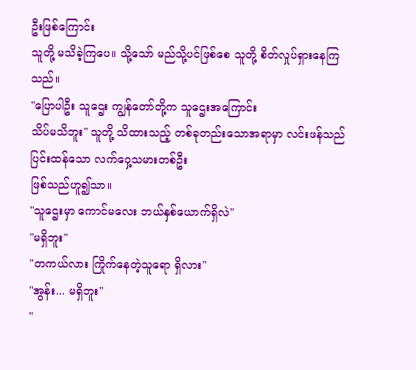ဦးဖြစ်ကြောင်း
သူတို့ မသိခဲ့ကြပေ။ သို့သော် မည်သို့ပင်ဖြစ်စေ သူတို့ စိတ်လှုပ်ရှားနေကြသည်။
"ပြောပါဦး သူဌေး ကျွန်တော်တို့က သူဌေးအကြောင်း
သိပ်မသိဘူး" သူတို့ သိထားသည့် တစ်ခုတည်းသောအရာမှာ လင်းဖန်သည် ပြင်းထန်သော လက်ဝှေ့သမားတစ်ဦး
ဖြစ်သည်ဟူ၍သာ။
"သူဌေးမှာ ကောင်မလေး ဘယ်နှစ်ယောက်ရှိလဲ"
"မရှိဘူး"
"တကယ်လား ကြိုက်နေတဲ့သူရော ရှိလား"
"အွန်း... မရှိဘူး"
"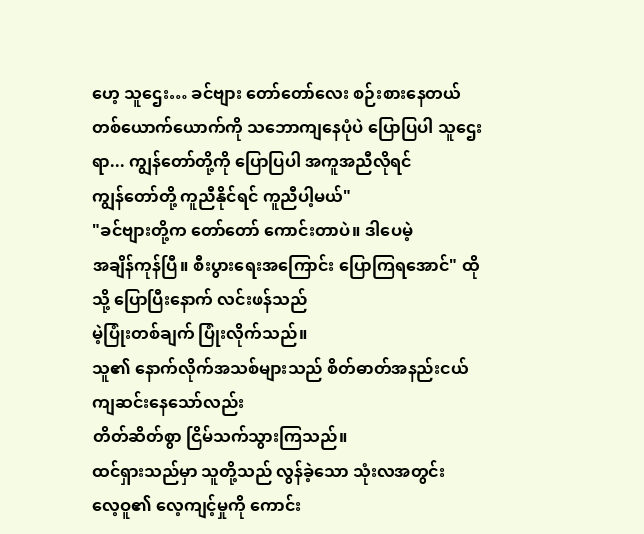ဟေ့ သူဌေး… ခင်ဗျား တော်တော်လေး စဉ်းစားနေတယ်
တစ်ယောက်ယောက်ကို သဘောကျနေပုံပဲ ပြောပြပါ သူဌေးရာ... ကျွန်တော်တို့ကို ပြောပြပါ အကူအညီလိုရင်
ကျွန်တော်တို့ ကူညီနိုင်ရင် ကူညီပါ့မယ်"
"ခင်ဗျားတို့က တော်တော် ကောင်းတာပဲ။ ဒါပေမဲ့
အချိန်ကုန်ပြီ။ စီးပွားရေးအကြောင်း ပြောကြရအောင်" ထိုသို့ ပြောပြီးနောက် လင်းဖန်သည်
မဲ့ပြုံးတစ်ချက် ပြုံးလိုက်သည်။
သူ၏ နောက်လိုက်အသစ်များသည် စိတ်ဓာတ်အနည်းငယ် ကျဆင်းနေသော်လည်း
တိတ်ဆိတ်စွာ ငြိမ်သက်သွားကြသည်။
ထင်ရှားသည်မှာ သူတို့သည် လွန်ခဲ့သော သုံးလအတွင်း
လေ့ဝူ၏ လေ့ကျင့်မှုကို ကောင်း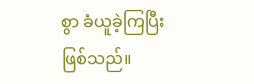စွာ ခံယူခဲ့ကြပြီးဖြစ်သည်။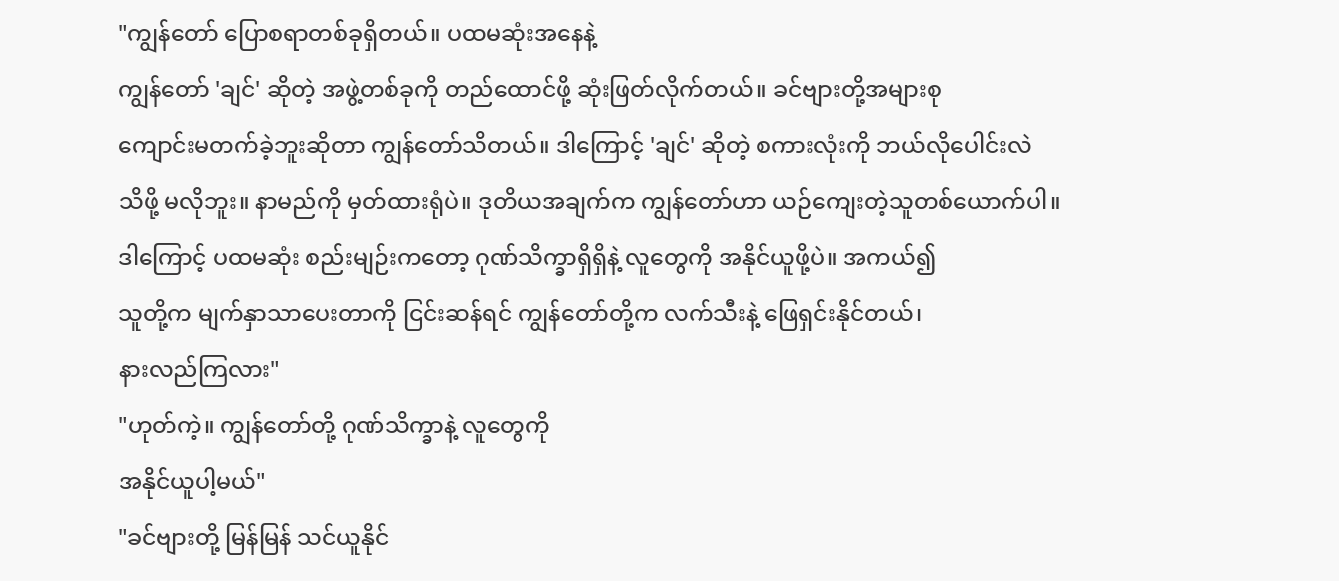"ကျွန်တော် ပြောစရာတစ်ခုရှိတယ်။ ပထမဆုံးအနေနဲ့
ကျွန်တော် 'ချင်' ဆိုတဲ့ အဖွဲ့တစ်ခုကို တည်ထောင်ဖို့ ဆုံးဖြတ်လိုက်တယ်။ ခင်ဗျားတို့အများစု
ကျောင်းမတက်ခဲ့ဘူးဆိုတာ ကျွန်တော်သိတယ်။ ဒါကြောင့် 'ချင်' ဆိုတဲ့ စကားလုံးကို ဘယ်လိုပေါင်းလဲ
သိဖို့ မလိုဘူး။ နာမည်ကို မှတ်ထားရုံပဲ။ ဒုတိယအချက်က ကျွန်တော်ဟာ ယဉ်ကျေးတဲ့သူတစ်ယောက်ပါ။
ဒါကြောင့် ပထမဆုံး စည်းမျဉ်းကတော့ ဂုဏ်သိက္ခာရှိရှိနဲ့ လူတွေကို အနိုင်ယူဖို့ပဲ။ အကယ်၍
သူတို့က မျက်နှာသာပေးတာကို ငြင်းဆန်ရင် ကျွန်တော်တို့က လက်သီးနဲ့ ဖြေရှင်းနိုင်တယ်၊
နားလည်ကြလား"
"ဟုတ်ကဲ့။ ကျွန်တော်တို့ ဂုဏ်သိက္ခာနဲ့ လူတွေကို
အနိုင်ယူပါ့မယ်"
"ခင်ဗျားတို့ မြန်မြန် သင်ယူနိုင်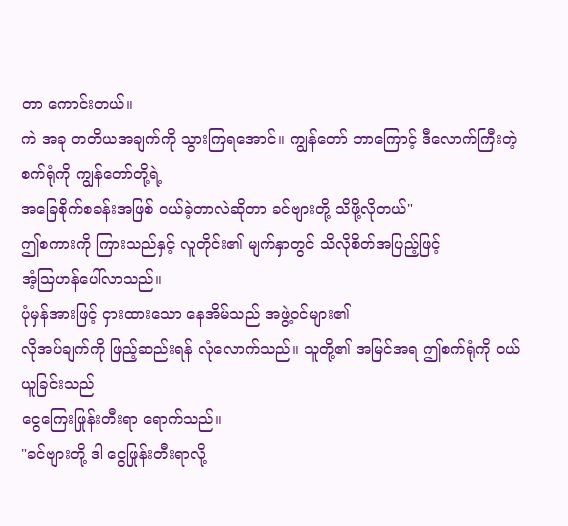တာ ကောင်းတယ်။
ကဲ အခု တတိယအချက်ကို သွားကြရအောင်။ ကျွန်တော် ဘာကြောင့် ဒီလောက်ကြီးတဲ့ စက်ရုံကို ကျွန်တော်တို့ရဲ့
အခြေစိုက်စခန်းအဖြစ် ဝယ်ခဲ့တာလဲဆိုတာ ခင်ဗျားတို့ သိဖို့လိုတယ်"
ဤစကားကို ကြားသည်နှင့် လူတိုင်း၏ မျက်နှာတွင် သိလိုစိတ်အပြည့်ဖြင့်
အံ့ဩဟန်ပေါ်လာသည်။
ပုံမှန်အားဖြင့် ငှားထားသော နေအိမ်သည် အဖွဲ့ဝင်များ၏
လိုအပ်ချက်ကို ဖြည့်ဆည်းရန် လုံလောက်သည်။ သူတို့၏ အမြင်အရ ဤစက်ရုံကို ဝယ်ယူခြင်းသည်
ငွေကြေးဖြုန်းတီးရာ ရောက်သည်။
"ခင်ဗျားတို့ ဒါ ငွေဖြုန်းတီးရာလို့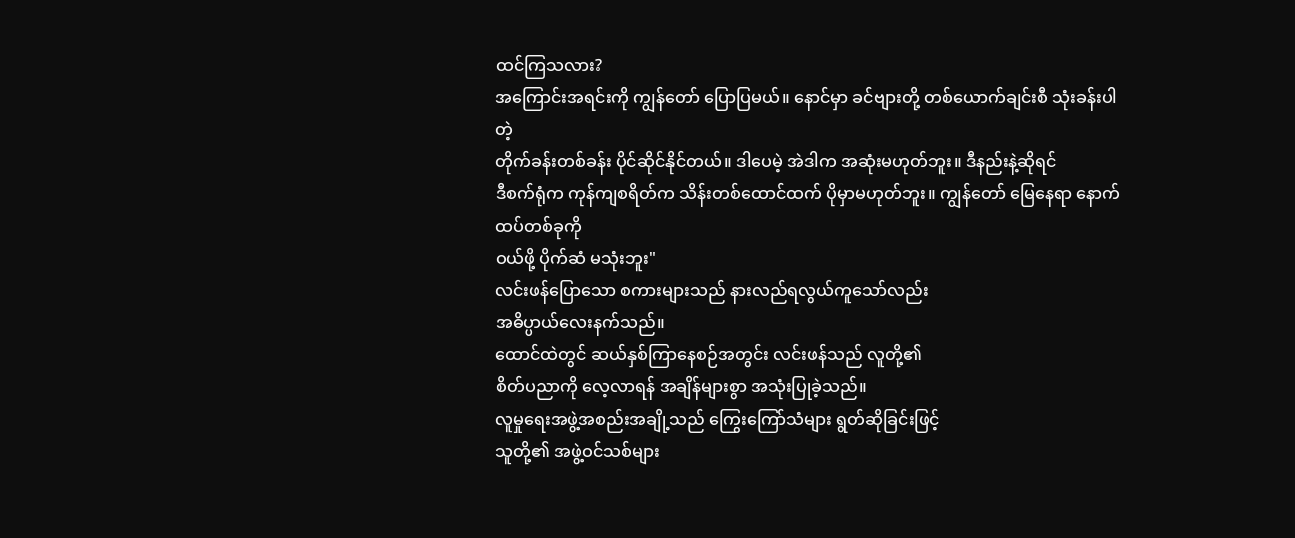ထင်ကြသလား?
အကြောင်းအရင်းကို ကျွန်တော် ပြောပြမယ်။ နောင်မှာ ခင်ဗျားတို့ တစ်ယောက်ချင်းစီ သုံးခန်းပါတဲ့
တိုက်ခန်းတစ်ခန်း ပိုင်ဆိုင်နိုင်တယ်။ ဒါပေမဲ့ အဲဒါက အဆုံးမဟုတ်ဘူး။ ဒီနည်းနဲ့ဆိုရင်
ဒီစက်ရုံက ကုန်ကျစရိတ်က သိန်းတစ်ထောင်ထက် ပိုမှာမဟုတ်ဘူး။ ကျွန်တော် မြေနေရာ နောက်ထပ်တစ်ခုကို
ဝယ်ဖို့ ပိုက်ဆံ မသုံးဘူး"
လင်းဖန်ပြောသော စကားများသည် နားလည်ရလွယ်ကူသော်လည်း
အဓိပ္ပာယ်လေးနက်သည်။
ထောင်ထဲတွင် ဆယ်နှစ်ကြာနေစဉ်အတွင်း လင်းဖန်သည် လူတို့၏
စိတ်ပညာကို လေ့လာရန် အချိန်များစွာ အသုံးပြုခဲ့သည်။
လူမှုရေးအဖွဲ့အစည်းအချို့သည် ကြွေးကြော်သံများ ရွတ်ဆိုခြင်းဖြင့်
သူတို့၏ အဖွဲ့ဝင်သစ်များ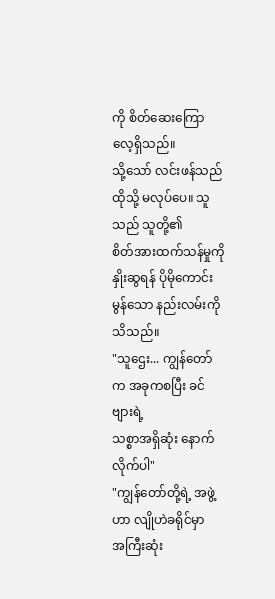ကို စိတ်ဆေးကြောလေ့ရှိသည်။
သို့သော် လင်းဖန်သည် ထိုသို့ မလုပ်ပေ။ သူသည် သူတို့၏
စိတ်အားထက်သန်မှုကို နှိုးဆွရန် ပိုမိုကောင်းမွန်သော နည်းလမ်းကို သိသည်။
"သူဌေး... ကျွန်တော်က အခုကစပြီး ခင်ဗျားရဲ့
သစ္စာအရှိဆုံး နောက်လိုက်ပါ"
"ကျွန်တော်တို့ရဲ့ အဖွဲ့ဟာ လျိုဟဲခရိုင်မှာ
အကြီးဆုံး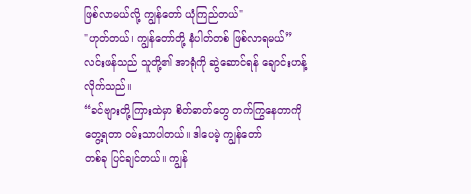ဖြစ်လာမယ်လို့ ကျွန်တော် ယုံကြည်တယ်"
"ဟုတ်တယ်၊ ကျွန်တော်တို့ နံပါတ်တစ် ဖြစ်လာရမယ်”
လင်းဖန်သည် သူတို့၏ အာရုံကို ဆွဲဆောင်ရန် ချောင်းဟန့်လိုက်သည်။
“ခင်ဗျားတို့ကြားထဲမှာ စိတ်ဓာတ်တွေ တက်ကြွနေတာကို တွေ့ရတာ ဝမ်းသာပါတယ်။ ဒါပေမဲ့ ကျွန်တော်
တစ်ခု ပြင်ချင်တယ်။ ကျွန်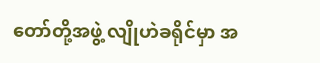တော်တို့အဖွဲ့ လျိုဟဲခရိုင်မှာ အ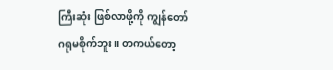ကြီးဆုံး ဖြစ်လာဖို့ကို ကျွန်တော်
ဂရုမစိုက်ဘူး။ တကယ်တော့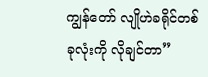ကျွန်တော် လျိုဟဲခရိုင်တစ်ခုလုံးကို လိုချင်တာ”